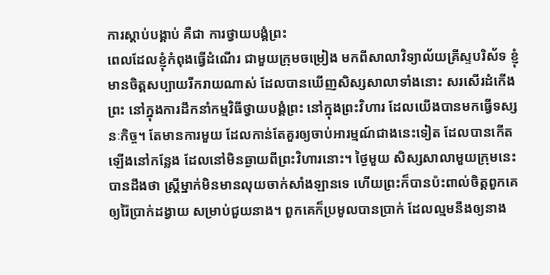ការស្តាប់បង្គាប់ គឺជា ការថ្វាយបង្គំព្រះ
ពេលដែលខ្ញុំកំពុងធ្វើដំណើរ ជាមួយក្រុមចម្រៀង មកពីសាលាវិទ្យាល័យគ្រីស្ទបរិស័ទ ខ្ញុំមានចិត្តសប្បាយរីករាយណាស់ ដែលបានឃើញសិស្សសាលាទាំងនោះ សរសើរដំកើងព្រះ នៅក្នុងការដឹកនាំកម្មវិធីថ្វាយបង្គំព្រះ នៅក្នុងព្រះវិហារ ដែលយើងបានមកធ្វើទស្សនៈកិច្ច។ តែមានការមួយ ដែលកាន់តែគួរឲ្យចាប់អារម្មណ៍ជាងនេះទៀត ដែលបានកើតឡើងនៅកន្លែង ដែលនៅមិនឆ្ងាយពីព្រះវិហារនោះ។ ថ្ងៃមួយ សិស្សសាលាមួយក្រុមនេះ បានដឹងថា ស្រ្តីម្នាក់មិនមានលុយចាក់សាំងឡានទេ ហើយព្រះក៏បានប៉ះពាល់ចិត្តពួកគេ ឲ្យរ៉ៃប្រាក់ដង្វាយ សម្រាប់ជួយនាង។ ពួកគេក៏ប្រមូលបានប្រាក់ ដែលល្មមនឹងឲ្យនាង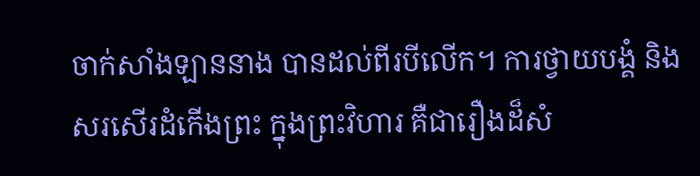ចាក់សាំងឡាននាង បានដល់ពីរបីលើក។ ការថ្វាយបង្គំ និងសរសើរដំកើងព្រះ ក្នុងព្រះវិហារ គឺជារឿងដ៏សំ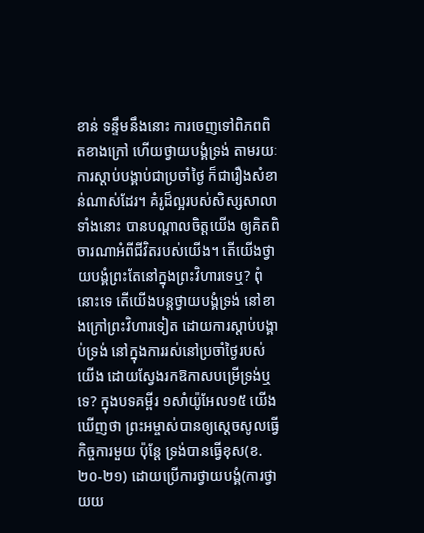ខាន់ ទន្ទឹមនឹងនោះ ការចេញទៅពិភពពិតខាងក្រៅ ហើយថ្វាយបង្គំទ្រង់ តាមរយៈការស្តាប់បង្គាប់ជាប្រចាំថ្ងៃ ក៏ជារឿងសំខាន់ណាស់ដែរ។ គំរូដ៏ល្អរបស់សិស្សសាលាទាំងនោះ បានបណ្តាលចិត្តយើង ឲ្យគិតពិចារណាអំពីជីវិតរបស់យើង។ តើយើងថ្វាយបង្គំព្រះតែនៅក្នុងព្រះវិហារទេឬ? ពុំនោះទេ តើយើងបន្តថ្វាយបង្គំទ្រង់ នៅខាងក្រៅព្រះវិហារទៀត ដោយការស្តាប់បង្គាប់ទ្រង់ នៅក្នុងការរស់នៅប្រចាំថ្ងៃរបស់យើង ដោយស្វែងរកឱកាសបម្រើទ្រង់ឬទេ? ក្នុងបទគម្ពីរ ១សាំយ៉ូអែល១៥ យើងឃើញថា ព្រះអម្ចាស់បានឲ្យស្តេចសូលធ្វើកិច្ចការមួយ ប៉ុន្តែ ទ្រង់បានធ្វើខុស(ខ.២០-២១) ដោយប្រើការថ្វាយបង្គំ(ការថ្វាយយ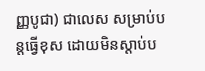ញ្ញបូជា) ជាលេស សម្រាប់បន្តធ្វើខុស ដោយមិនស្តាប់ប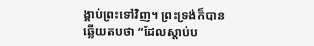ង្គាប់ព្រះទៅវិញ។ ព្រះទ្រង់ក៏បានឆ្លើយតបថា “ដែលស្តាប់ប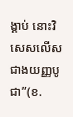ង្គាប់ នោះវិសេសលើសជាងយញ្ញបូជា”(ខ.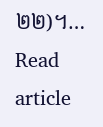២២)។…
Read article